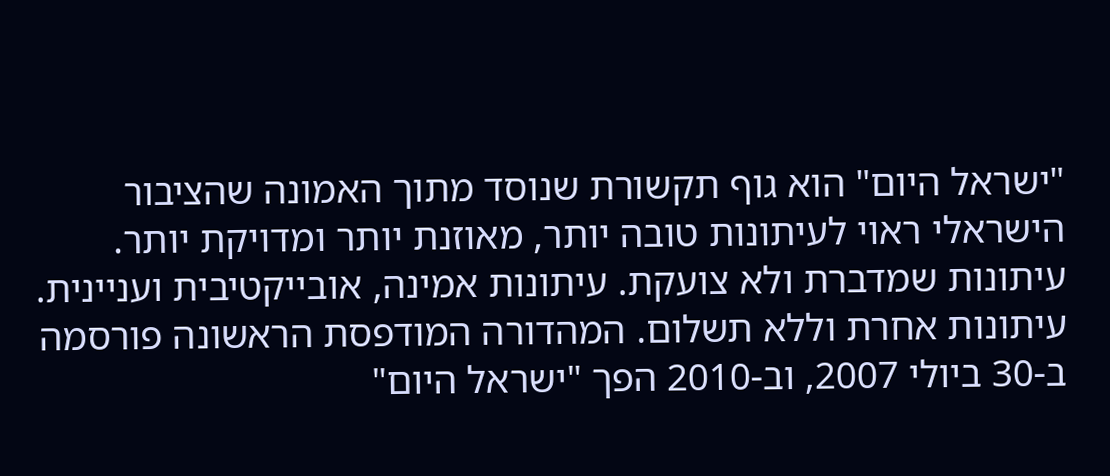"ישראל היום" הוא גוף תקשורת שנוסד מתוך האמונה שהציבור הישראלי ראוי לעיתונות טובה יותר, מאוזנת יותר ומדויקת יותר. עיתונות שמדברת ולא צועקת. עיתונות אמינה, אובייקטיבית ועניינית. עיתונות אחרת וללא תשלום. המהדורה המודפסת הראשונה פורסמה ב-30 ביולי 2007, וב-2010 הפך "ישראל היום"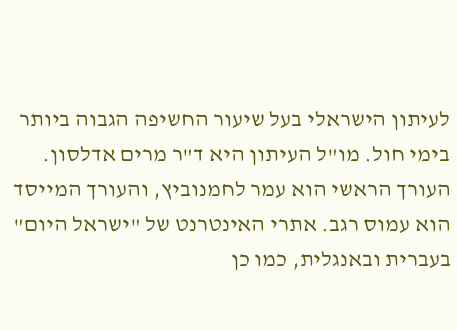לעיתון הישראלי בעל שיעור החשיפה הגבוה ביותר בימי חול. מו"ל העיתון היא ד"ר מרים אדלסון. העורך הראשי הוא עמר לחמנוביץ, והעורך המייסד הוא עמוס רגב. אתרי האינטרנט של "ישראל היום" בעברית ובאנגלית, כמו כן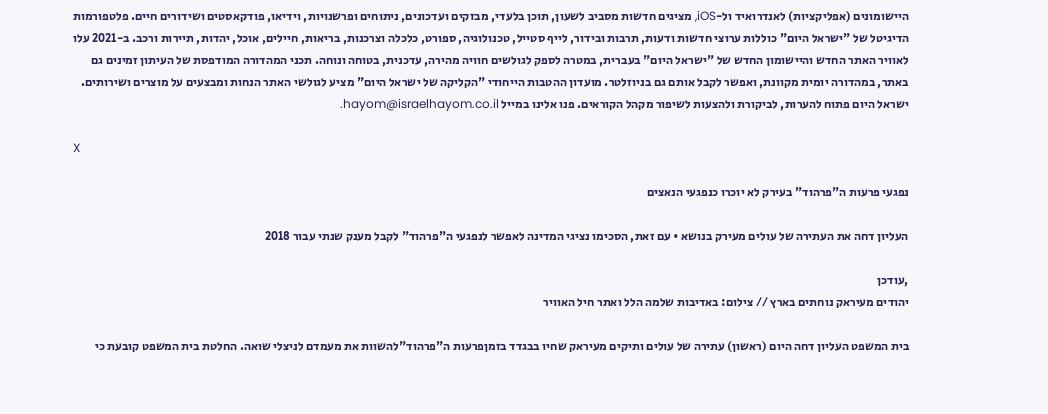היישומונים (אפליקציות) לאנדרואיד ול-iOS, מציגים חדשות מסביב לשעון, תוכן בלעדי, מבזקים ועדכונים, ניתוחים ופרשנויות, וידיאו, פודקאסטים ושידורים חיים. פלטפורמות הדיגיטל של "ישראל היום" כוללות ערוצי חדשות ודעות, תרבות ובידור, לייף סטייל, טכנולוגיה, ספורט, כלכלה וצרכנות, בריאות, חיילים, אוכל, יהדות, תיירות ורכב. ב-2021 עלו לאוויר האתר החדש והיישומון החדש של "ישראל היום" בעברית, במטרה לספק לגולשים חוויה מהירה, עדכנית, בטוחה ונוחה. תכני המהדורה המודפסת של העיתון זמינים גם באתר, במהדורה יומית מקוונת, ואפשר לקבל אותם גם בניוזלטר. מועדון ההטבות הייחודי "הקליקה של ישראל היום" מציע לגולשי האתר הנחות ומבצעים על מוצרים ושירותים. ישראל היום פתוח להערות, לביקורת ולהצעות לשיפור מקהל הקוראים. פנו אלינו במייל hayom@israelhayom.co.il.

X

נפגעי פרעות ה"פרהוד" בעירק לא יוכרו כנפגעי הנאצים

העליון דחה את העתירה של עולים מעירק בנושא • עם זאת, הסכימו נציגי המדינה לאפשר לנפגעי ה"פרהוד" לקבל מענק שנתי עבור 2018

,עודכן
יהודים מעיראק נוחתים בארץ // צילום: באדיבות שלמה הלל ואתר חיל האוויר

בית המשפט העליון דחה היום (ראשון) עתירה של עולים ותיקים מעיראק שחיו בבגדד בזמןפרעות ה"פרהוד"להשוות את מעמדם לניצלי שואה. החלטת בית המשפט קובעת כי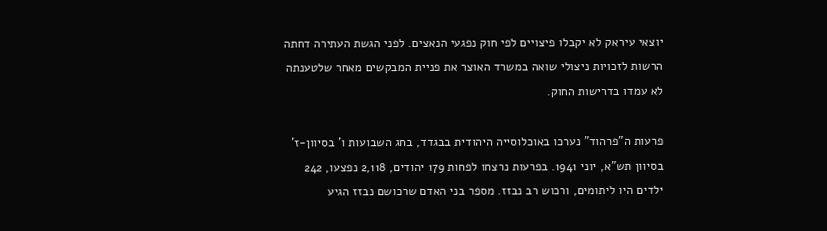יוצאי עיראק לא יקבלו פיצויים לפי חוק נפגעי הנאצים. לפני הגשת העתירה דחתה הרשות לזכויות ניצולי שואה במשרד האוצר את פניית המבקשים מאחר שלטענתה לא עמדו בדרישות החוק.

פרעות ה"פרהוד" נערכו באוכלוסייה היהודית בבגדד, בחג השבועות ו' בסיוון-ז' בסיוון תש"א, יוני 1941. בפרעות נרצחו לפחות 179 יהודים, 2,118 נפצעו, 242 ילדים היו ליתומים, ורכוש רב נבזז. מספר בני האדם שרכושם נבזז הגיע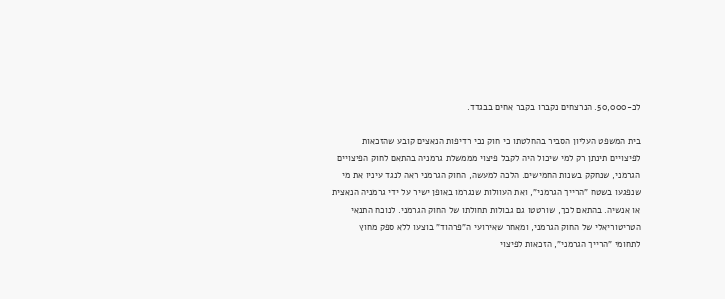לכ-50,000. הנרצחים נקברו בקבר אחים בבגדד.

בית המשפט העליון הסביר בהחלטתו כי חוק נכי רדיפות הנאצים קובע שהזכאות לפיצויים תינתן רק למי שיכול היה לקבל פיצוי מממשלת גרמניה בהתאם לחוק הפיצויים הגרמני, שנחקק בשנות החמישים. הלכה למעשה, החוק הגרמני ראה לנגד עיניו את מי שנפגעו בשטח "הרייך הגרמני", ואת העוולות שנגרמו באופן ישיר על ידי גרמניה הנאצית או אנשיה. בהתאם לכך, שורטטו גם גבולות תחולתו של החוק הגרמני. לנוכח התנאי הטריטוריאלי של החוק הגרמני, ומאחר שאירועי ה"פרהוד" בוצעו ללא ספק מחוץ לתחומי "הרייך הגרמני", הזכאות לפיצוי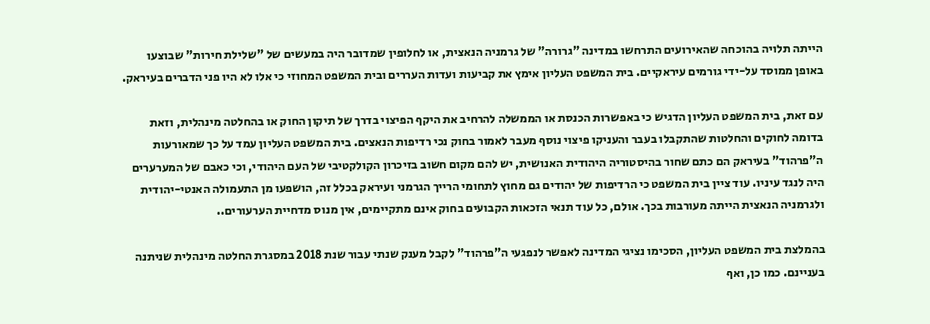הייתה תלויה בהוכחה שהאירועים התרחשו במדינה "גרורה" של גרמניה הנאצית, או לחלופין שמדובר היה במעשים של "שלילת חירות" שבוצעו באופן ממוסד על-ידי גורמים עיראקיים. בית המשפט העליון אימץ את קביעות ועדות העררים ובית המשפט המחוזי כי אלו לא היו פני הדברים בעיראק.

עם זאת, בית המשפט העליון הדגיש כי באפשרות הכנסת או הממשלה להרחיב את היקף הפיצוי בדרך של תיקון החוק או בהחלטה מינהלית, וזאת בדומה לחוקים והחלטות שהתקבלו בעבר והעניקו פיצוי נוסף מעבר לאמור בחוק נכי רדיפות הנאצים. בית המשפט העליון עמד על כך שמאורעות ה"פרהוד" בעיראק הם כתם שחור בהיסטוריה היהודית האנושית, יש להם מקום חשוב בזיכרון הקולקטיבי של העם היהודי, וכי כאבם של המערערים היה לנגד עיניו. עוד ציין בית המשפט כי הרדיפות של יהודים גם מחוץ לתחומי הרייך הגרמני ועיראק בכלל זה, הושפעו מן התעמולה האנטי-יהודית ולגרמניה הנאצית הייתה מעורבות בכך. אולם, כל עוד תנאי הזכאות הקבועים בחוק אינם מתקיימים, אין מנוס מדחיית הערעורים..

בהמלצת בית המשפט העליון, הסכימו נציגי המדינה לאפשר לנפגעי ה"פרהוד" לקבל מענק שנתי עבור שנת 2018 במסגרת החלטה מינהלית שניתנה בעניינם. כמו כן, ואף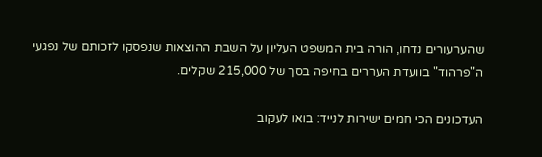שהערעורים נדחו, הורה בית המשפט העליון על השבת ההוצאות שנפסקו לזכותם של נפגעי ה"פרהוד" בוועדת העררים בחיפה בסך של 215,000 שקלים.

העדכונים הכי חמים ישירות לנייד: בואו לעקוב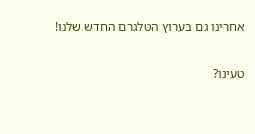אחרינו גם בערוץ הטלגרם החדש שלנו!

טעינו?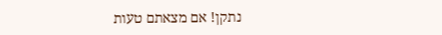נתקן! אם מצאתם טעות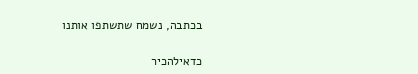בכתבה, נשמח שתשתפו אותנו

כדאילהכיר